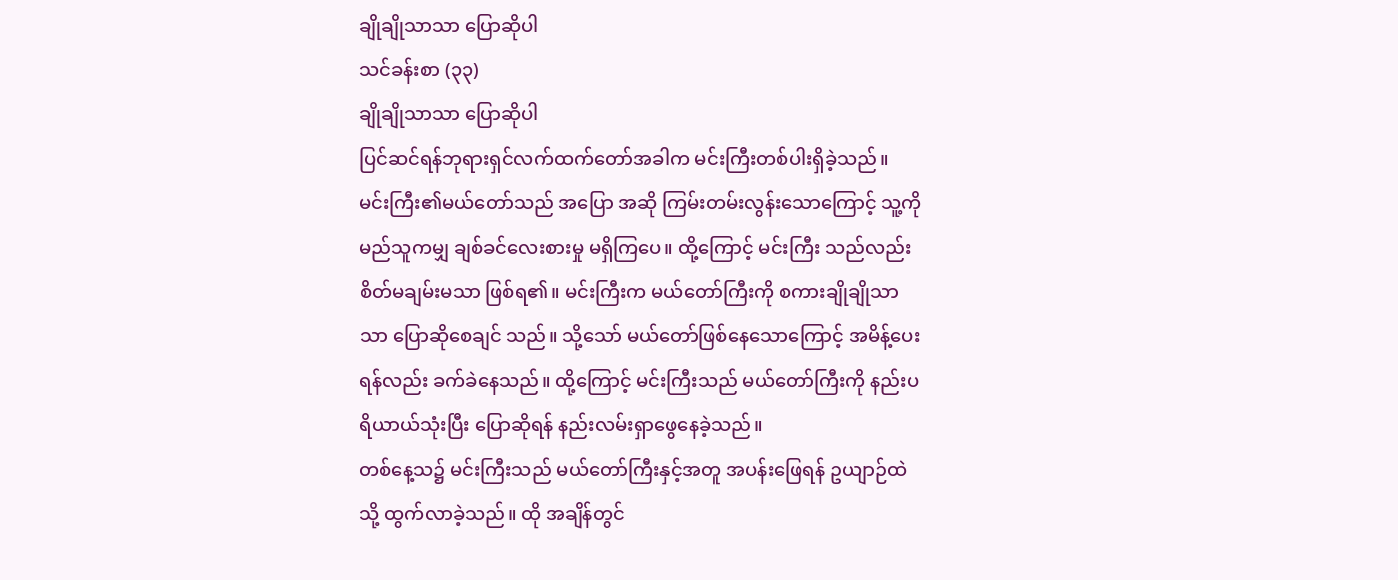ချိုချိုသာသာ ပြောဆိုပါ
သင်ခန်းစာ (၃၃)
ချိုချိုသာသာ ပြောဆိုပါ
ပြင်ဆင်ရန်ဘုရားရှင်လက်ထက်တော်အခါက မင်းကြီးတစ်ပါးရှိခဲ့သည်။ မင်းကြီး၏မယ်တော်သည် အပြော အဆို ကြမ်းတမ်းလွန်းသောကြောင့် သူ့ကို မည်သူကမျှ ချစ်ခင်လေးစားမှု မရှိကြပေ။ ထို့ကြောင့် မင်းကြီး သည်လည်း စိတ်မချမ်းမသာ ဖြစ်ရ၏။ မင်းကြီးက မယ်တော်ကြီးကို စကားချိုချိုသာသာ ပြောဆိုစေချင် သည်။ သို့သော် မယ်တော်ဖြစ်နေသောကြောင့် အမိန့်ပေးရန်လည်း ခက်ခဲနေသည်။ ထို့ကြောင့် မင်းကြီးသည် မယ်တော်ကြီးကို နည်းပရိယာယ်သုံးပြီး ပြောဆိုရန် နည်းလမ်းရှာဖွေနေခဲ့သည်။
တစ်နေ့သ၌ မင်းကြီးသည် မယ်တော်ကြီးနှင့်အတူ အပန်းဖြေရန် ဥယျာဉ်ထဲသို့ ထွက်လာခဲ့သည်။ ထို အချိန်တွင်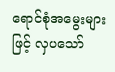ရောင်စုံအမွေးများဖြင့် လှပသော်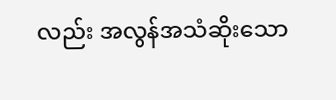လည်း အလွန်အသံဆိုးသော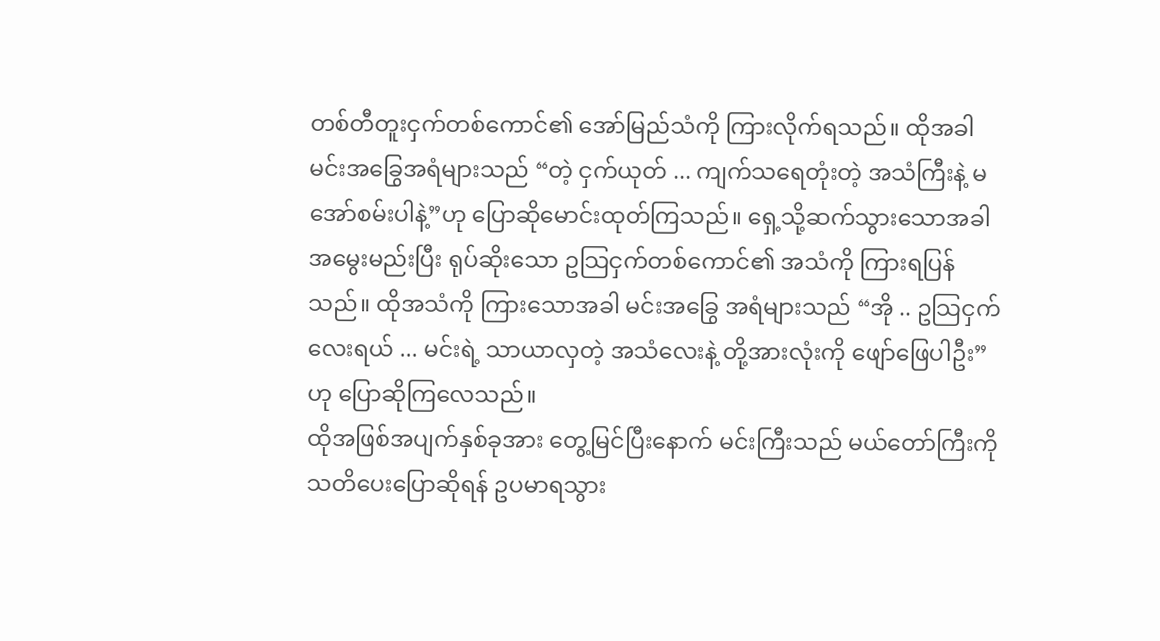တစ်တီတူးငှက်တစ်ကောင်၏ အော်မြည်သံကို ကြားလိုက်ရသည်။ ထိုအခါ မင်းအခြွေအရံများသည် “တဲ့ ငှက်ယုတ် ... ကျက်သရေတုံးတဲ့ အသံကြီးနဲ့ မအော်စမ်းပါနဲ့”ဟု ပြောဆိုမောင်းထုတ်ကြသည်။ ရှေ့သို့ဆက်သွားသောအခါ အမွေးမည်းပြီး ရုပ်ဆိုးသော ဥသြငှက်တစ်ကောင်၏ အသံကို ကြားရပြန်သည်။ ထိုအသံကို ကြားသောအခါ မင်းအခြွေ အရံများသည် “အို .. ဥသြငှက်လေးရယ် ... မင်းရဲ့ သာယာလှတဲ့ အသံလေးနဲ့ တို့အားလုံးကို ဖျော်ဖြေပါဦး” ဟု ပြောဆိုကြလေသည်။
ထိုအဖြစ်အပျက်နှစ်ခုအား တွေ့မြင်ပြီးနောက် မင်းကြီးသည် မယ်တော်ကြီးကို သတိပေးပြောဆိုရန် ဥပမာရသွား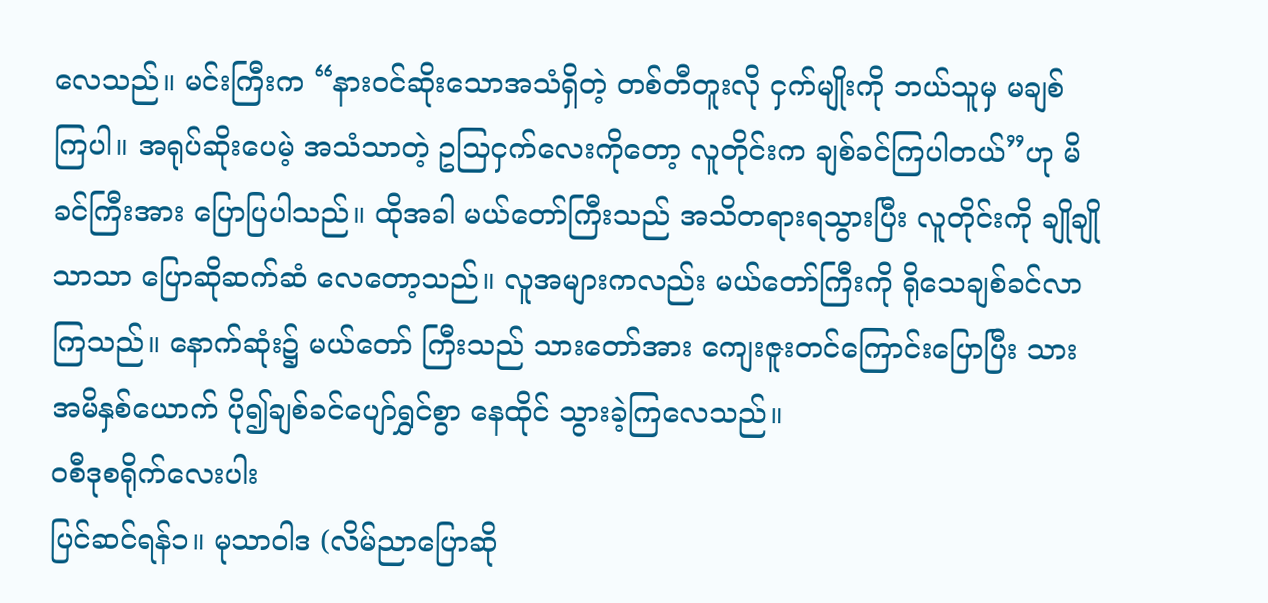လေသည်။ မင်းကြီးက “နားဝင်ဆိုးသောအသံရှိတဲ့ တစ်တီတူးလို ငှက်မျိုးကို ဘယ်သူမှ မချစ် ကြပါ။ အရုပ်ဆိုးပေမဲ့ အသံသာတဲ့ ဥသြငှက်လေးကိုတော့ လူတိုင်းက ချစ်ခင်ကြပါတယ်”ဟု မိခင်ကြီးအား ပြောပြပါသည်။ ထိုအခါ မယ်တော်ကြီးသည် အသိတရားရသွားပြီး လူတိုင်းကို ချိုချိုသာသာ ပြောဆိုဆက်ဆံ လေတော့သည်။ လူအများကလည်း မယ်တော်ကြီးကို ရိုသေချစ်ခင်လာကြသည်။ နောက်ဆုံး၌ မယ်တော် ကြီးသည် သားတော်အား ကျေးဇူးတင်ကြောင်းပြောပြီး သားအမိနှစ်ယောက် ပို၍ချစ်ခင်ပျော်ရွှင်စွာ နေထိုင် သွားခဲ့ကြလေသည်။
ဝစီဒုစရိုက်လေးပါး
ပြင်ဆင်ရန်၁။ မုသာဝါဒ (လိမ်ညာပြောဆို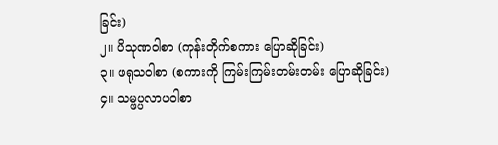ခြင်း)
၂။ ပိသုဏဝါစာ (ကုန်းတိုက်စကား ပြောဆိုခြင်း)
၃။ ဖရုသဝါစာ (စကားကို ကြမ်းကြမ်းတမ်းတမ်း ပြောဆိုခြင်း)
၄။ သမ္ဖပ္ပလာပဝါစာ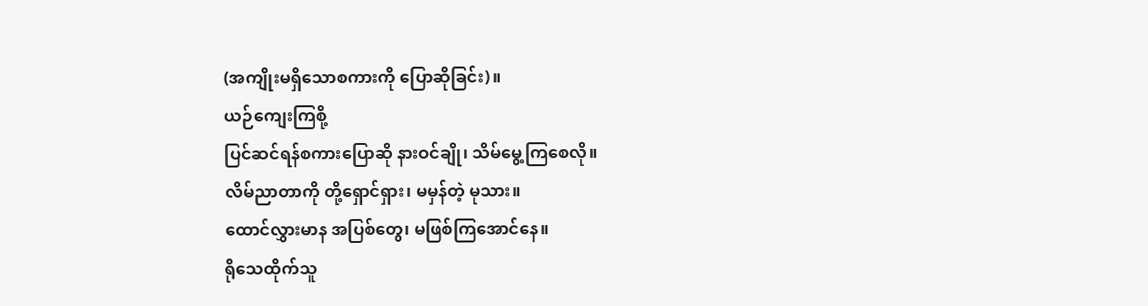(အကျိုးမရှိသောစကားကို ပြောဆိုခြင်း)။
ယဉ်ကျေးကြစို့
ပြင်ဆင်ရန်စကားပြောဆို နားဝင်ချို၊ သိမ်မွေ့ကြစေလို။
လိမ်ညာတာကို တို့ရှောင်ရှား၊ မမှန်တဲ့ မုသား။
ထောင်လွှားမာန အပြစ်တွေ၊ မဖြစ်ကြအောင်နေ။
ရိုသေထိုက်သူ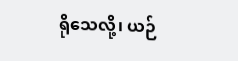ရိုသေလို့၊ ယဉ်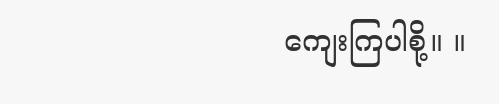ကျေးကြပါစို့။ ။